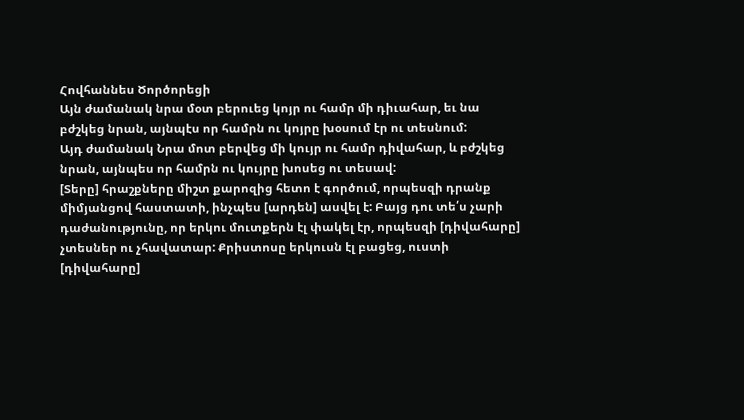Հովհաննես Ծործորեցի
Այն ժամանակ նրա մօտ բերուեց կոյր ու համր մի դիւահար, եւ նա բժշկեց նրան, այնպէս որ համրն ու կոյրը խօսում էր ու տեսնում:
Այդ ժամանակ Նրա մոտ բերվեց մի կույր ու համր դիվահար, և բժշկեց նրան, այնպես որ համրն ու կույրը խոսեց ու տեսավ:
[Տերը] հրաշքները միշտ քարոզից հետո է գործում, որպեսզի դրանք միմյանցով հաստատի, ինչպես [արդեն] ասվել է: Բայց դու տե՛ս չարի դաժանությունը, որ երկու մուտքերն էլ փակել էր, որպեսզի [դիվահարը] չտեսներ ու չհավատար: Քրիստոսը երկուսն էլ բացեց, ուստի [դիվահարը]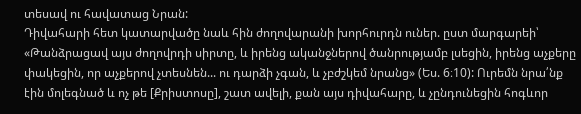տեսավ ու հավատաց Նրան:
Դիվահարի հետ կատարվածը նաև հին ժողովարանի խորհուրդն ուներ. ըստ մարգարեի՝ «Թանձրացավ այս ժողովրդի սիրտը, և իրենց ականջներով ծանրությամբ լսեցին, իրենց աչքերը փակեցին, որ աչքերով չտեսնեն... ու դարձի չգան, և չբժշկեմ նրանց» (Ես. 6։10): Ուրեմն նրա՛նք էին մոլեգնած և ոչ թե [Քրիստոսը], շատ ավելի, քան այս դիվահարը, և չընդունեցին հոգևոր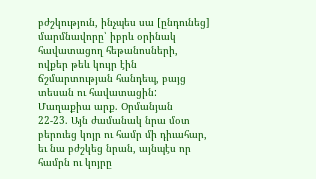բժշկություն, ինչպես սա [ընդունեց] մարմնավորը՝ իբրև օրինակ հավատացող հեթանոսների, ովքեր թեև կույր էին ճշմարտության հանդեպ, բայց տեսան ու հավատացին:
Մաղաքիա արք. Օրմանյան
22-23. Այն ժամանակ նրա մօտ բերուեց կոյր ու համր մի դիւահար, եւ նա բժշկեց նրան, այնպէս որ համրն ու կոյրը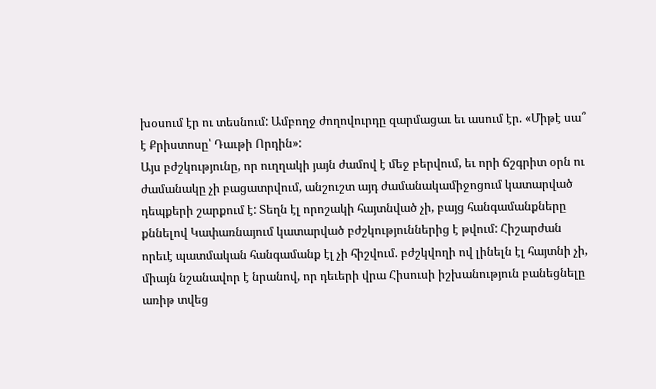խօսում էր ու տեսնում: Ամբողջ ժողովուրդը զարմացաւ եւ ասում էր. «Միթէ սա՞ է Քրիստոսը՝ Դաւթի Որդին»:
Այս բժշկությունը, որ ուղղակի յայն ժամով է մեջ բերվում, եւ որի ճշգրիտ օրն ու ժամանակը չի բացատրվում, անշուշտ այդ ժամանակամիջոցում կատարված դեպքերի շարքում է: Տեղն էլ որոշակի հայտնված չի, բայց հանգամանքները քննելով Կափառնայում կատարված բժշկություններից է թվում: Հիշարժան որեւէ պատմական հանգամանք էլ չի հիշվում. բժշկվողի ով լինելն էլ հայտնի չի, միայն նշանավոր է նրանով, որ դեւերի վրա Հիսուսի իշխանություն բանեցնելը առիթ տվեց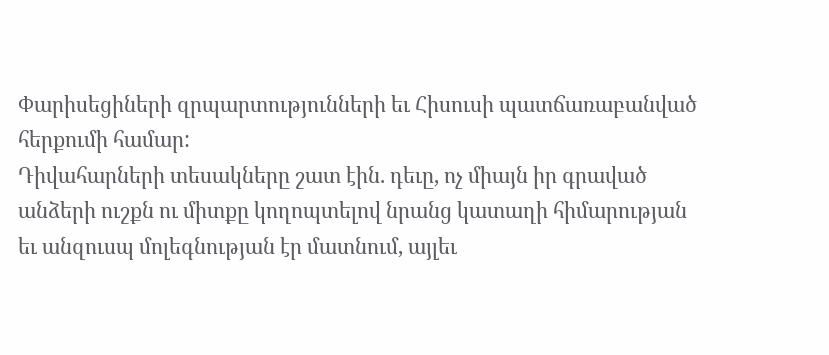Փարիսեցիների զրպարտությունների եւ Հիսուսի պատճառաբանված հերքումի համար:
Դիվահարների տեսակները շատ էին. դեւը, ոչ միայն իր գրաված անձերի ուշքն ու միտքը կողոպտելով նրանց կատաղի հիմարության եւ անզուսպ մոլեգնության էր մատնում, այլեւ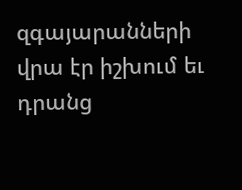զգայարանների վրա էր իշխում եւ դրանց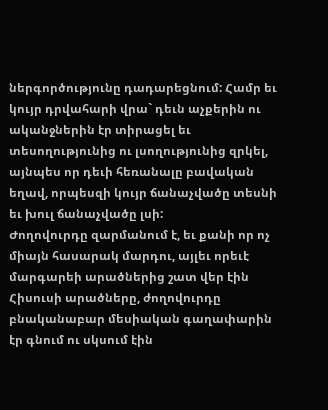ներգործությունը դադարեցնում: Համր եւ կույր դրվահարի վրա` դեւն աչքերին ու ականջներին էր տիրացել եւ տեսողությունից ու լսողությունից զրկել, այնպես որ դեւի հեռանալը բավական եղավ, որպեսզի կույր ճանաչվածը տեսնի եւ խուլ ճանաչվածը լսի:
Ժողովուրդը զարմանում է, եւ քանի որ ոչ միայն հասարակ մարդու, այլեւ որեւէ մարգարեի արածներից շատ վեր էին Հիսուսի արածները, ժողովուրդը բնականաբար մեսիական գաղափարին էր գնում ու սկսում էին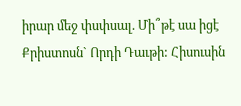իրար մեջ փսփսալ. Մի՞թէ սա իցէ Քրիստոսն` Որդի Դաւթի: Հիսուսին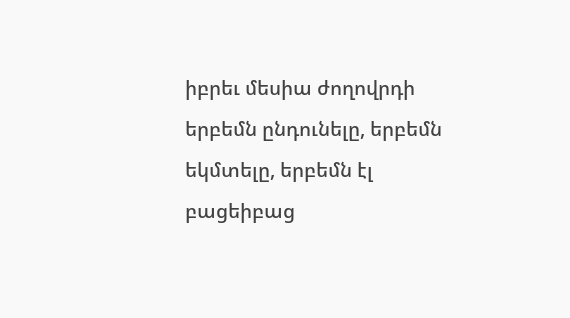իբրեւ մեսիա ժողովրդի երբեմն ընդունելը, երբեմն եկմտելը, երբեմն էլ բացեիբաց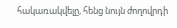հակառակվելը, հենց նույն ժողովրդի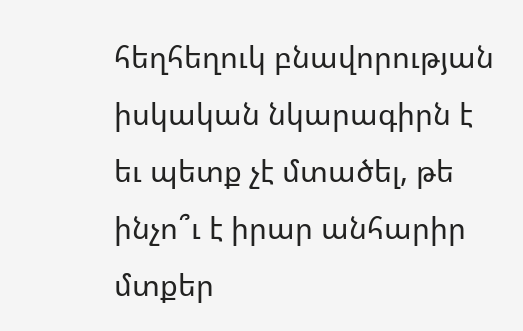հեղհեղուկ բնավորության իսկական նկարագիրն է եւ պետք չէ մտածել, թե ինչո՞ւ է իրար անհարիր մտքեր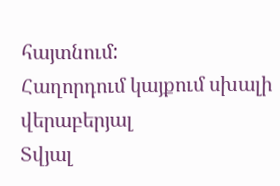հայտնում:
Հաղորդում կայքում սխալի վերաբերյալ
Տվյալ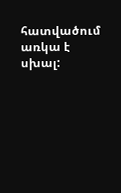հատվածում առկա է սխալ: